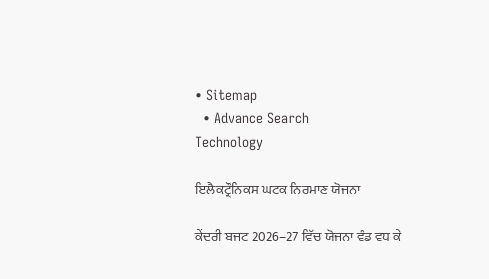• Sitemap
  • Advance Search
Technology

ਇਲੈਕਟ੍ਰੌਨਿਕਸ ਘਟਕ ਨਿਰਮਾਣ ਯੋਜਨਾ

ਕੇਂਦਰੀ ਬਜਟ 2026–27 ਵਿੱਚ ਯੋਜਨਾ ਵੰਡ ਵਧ ਕੇ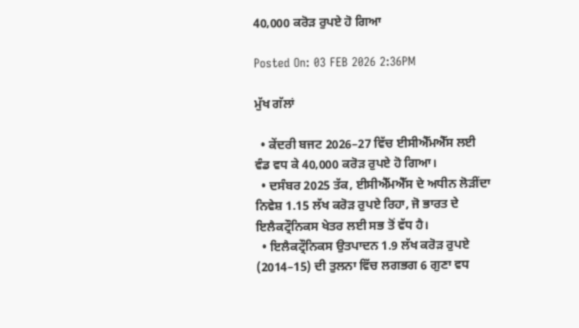40,000 ਕਰੋੜ ਰੁਪਏ ਹੋ ਗਿਆ

Posted On: 03 FEB 2026 2:36PM

ਮੁੱਖ ਗੱਲਾਂ

  • ਕੇਂਦਰੀ ਬਜਟ 2026–27 ਵਿੱਚ ਈਸੀਐੱਮਐੱਸ ਲਈ ਵੰਡ ਵਧ ਕੇ 40,000 ਕਰੋੜ ਰੁਪਏ ਹੋ ਗਿਆ।
  • ਦਸੰਬਰ 2025 ਤੱਕ, ਈਸੀਐੱਮਐੱਸ ਦੇ ਅਧੀਨ ਲੋੜੀਂਦਾ ਨਿਵੇਸ਼ 1.15 ਲੱਖ ਕਰੋੜ ਰੁਪਏ ਰਿਹਾ, ਜੋ ਭਾਰਤ ਦੇ ਇਲੈਕਟ੍ਰੌਨਿਕਸ ਖੇਤਰ ਲਈ ਸਭ ਤੋਂ ਵੱਧ ਹੈ।
  • ਇਲੈਕਟ੍ਰੌਨਿਕਸ ਉਤਪਾਦਨ 1.9 ਲੱਖ ਕਰੋੜ ਰੁਪਏ (2014–15) ਦੀ ਤੁਲਨਾ ਵਿੱਚ ਲਗਭਗ 6 ਗੁਣਾ ਵਧ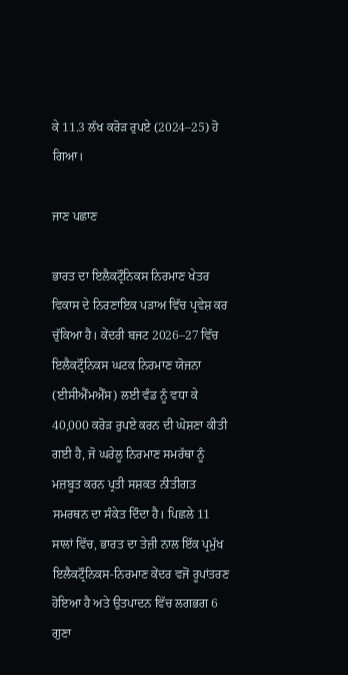ਕੇ 11.3 ਲੱਖ ਕਰੋੜ ਰੁਪਏ (2024–25) ਹੋ ਗਿਆ।

ਜਾਣ ਪਛਾਣ

ਭਾਰਤ ਦਾ ਇਲੈਕਟ੍ਰੌਨਿਕਸ ਨਿਰਮਾਣ ਖੇਤਰ ਵਿਕਾਸ ਦੇ ਨਿਰਣਾਇਕ ਪੜਾਅ ਵਿੱਚ ਪ੍ਰਵੇਸ਼ ਕਰ ਚੁੱਕਿਆ ਹੈ। ਕੇਂਦਰੀ ਬਜਟ 2026–27 ਵਿੱਚ ਇਲੈਕਟ੍ਰੌਨਿਕਸ ਘਟਕ ਨਿਰਮਾਣ ਯੋਜਨਾ (ਈਸੀਐੱਮਐੱਸ) ਲਈ ਵੰਡ ਨੂੰ ਵਧਾ ਕੇ 40,000 ਕਰੋੜ ਰੁਪਏ ਕਰਨ ਦੀ ਘੋਸ਼ਣਾ ਕੀਤੀ ਗਈ ਹੈ, ਜੋ ਘਰੇਲੂ ਨਿਰਮਾਣ ਸਮਰੱਥਾ ਨੂੰ ਮਜ਼ਬੂਤ ਕਰਨ ਪ੍ਰਤੀ ਸਸ਼ਕਤ ਨੀਤੀਗਤ ਸਮਰਥਨ ਦਾ ਸੰਕੇਤ ਦਿੰਦਾ ਹੈ। ਪਿਛਲੇ 11 ਸਾਲਾਂ ਵਿੱਚ, ਭਾਰਤ ਦਾ ਤੇਜ਼ੀ ਨਾਲ ਇੱਕ ਪ੍ਰਮੁੱਖ ਇਲੈਕਟ੍ਰੌਨਿਕਸ-ਨਿਰਮਾਣ ਕੇਂਦਰ ਵਜੋਂ ਰੂਪਾਂਤਰਣ ਹੋਇਆ ਹੈ ਅਤੇ ਉਤਪਾਦਨ ਵਿੱਚ ਲਗਭਗ 6 ਗੁਣਾ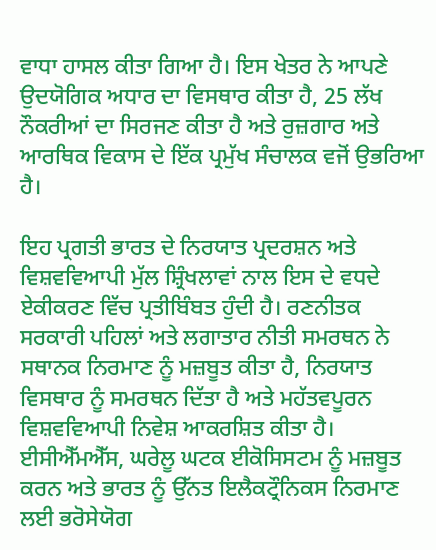ਵਾਧਾ ਹਾਸਲ ਕੀਤਾ ਗਿਆ ਹੈ। ਇਸ ਖੇਤਰ ਨੇ ਆਪਣੇ ਉਦਯੋਗਿਕ ਅਧਾਰ ਦਾ ਵਿਸਥਾਰ ਕੀਤਾ ਹੈ, 25 ਲੱਖ ਨੌਕਰੀਆਂ ਦਾ ਸਿਰਜਣ ਕੀਤਾ ਹੈ ਅਤੇ ਰੁਜ਼ਗਾਰ ਅਤੇ ਆਰਥਿਕ ਵਿਕਾਸ ਦੇ ਇੱਕ ਪ੍ਰਮੁੱਖ ਸੰਚਾਲਕ ਵਜੋਂ ਉਭਰਿਆ ਹੈ।

ਇਹ ਪ੍ਰਗਤੀ ਭਾਰਤ ਦੇ ਨਿਰਯਾਤ ਪ੍ਰਦਰਸ਼ਨ ਅਤੇ ਵਿਸ਼ਵਵਿਆਪੀ ਮੁੱਲ ਸ਼੍ਰਿੰਖਲਾਵਾਂ ਨਾਲ ਇਸ ਦੇ ਵਧਦੇ ਏਕੀਕਰਣ ਵਿੱਚ ਪ੍ਰਤੀਬਿੰਬਤ ਹੁੰਦੀ ਹੈ। ਰਣਨੀਤਕ ਸਰਕਾਰੀ ਪਹਿਲਾਂ ਅਤੇ ਲਗਾਤਾਰ ਨੀਤੀ ਸਮਰਥਨ ਨੇ ਸਥਾਨਕ ਨਿਰਮਾਣ ਨੂੰ ਮਜ਼ਬੂਤ ਕੀਤਾ ਹੈ, ਨਿਰਯਾਤ ਵਿਸਥਾਰ ਨੂੰ ਸਮਰਥਨ ਦਿੱਤਾ ਹੈ ਅਤੇ ਮਹੱਤਵਪੂਰਨ ਵਿਸ਼ਵਵਿਆਪੀ ਨਿਵੇਸ਼ ਆਕਰਸ਼ਿਤ ਕੀਤਾ ਹੈ। ਈਸੀਐੱਮਐੱਸ, ਘਰੇਲੂ ਘਟਕ ਈਕੋਸਿਸਟਮ ਨੂੰ ਮਜ਼ਬੂਤ ਕਰਨ ਅਤੇ ਭਾਰਤ ਨੂੰ ਉੱਨਤ ਇਲੈਕਟ੍ਰੌਨਿਕਸ ਨਿਰਮਾਣ ਲਈ ਭਰੋਸੇਯੋਗ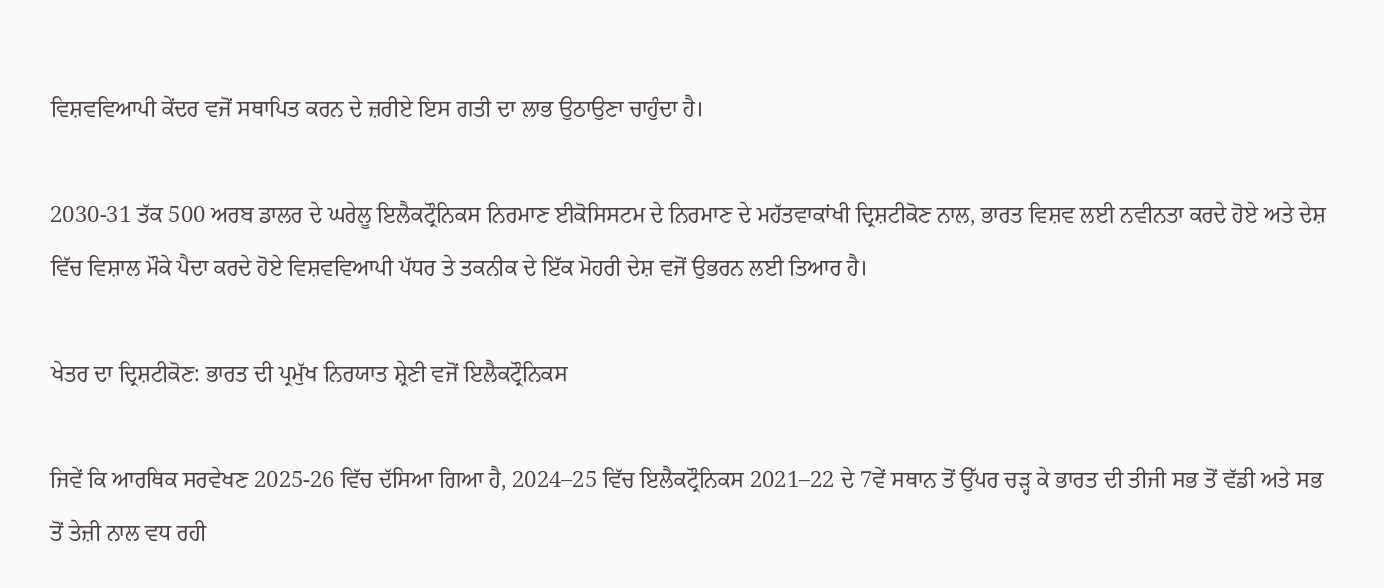ਵਿਸ਼ਵਵਿਆਪੀ ਕੇਂਦਰ ਵਜੋਂ ਸਥਾਪਿਤ ਕਰਨ ਦੇ ਜ਼ਰੀਏ ਇਸ ਗਤੀ ਦਾ ਲਾਭ ਉਠਾਉਣਾ ਚਾਹੁੰਦਾ ਹੈ।

2030-31 ਤੱਕ 500 ਅਰਬ ਡਾਲਰ ਦੇ ਘਰੇਲੂ ਇਲੈਕਟ੍ਰੌਨਿਕਸ ਨਿਰਮਾਣ ਈਕੋਸਿਸਟਮ ਦੇ ਨਿਰਮਾਣ ਦੇ ਮਹੱਤਵਾਕਾਂਖੀ ਦ੍ਰਿਸ਼ਟੀਕੋਣ ਨਾਲ, ਭਾਰਤ ਵਿਸ਼ਵ ਲਈ ਨਵੀਨਤਾ ਕਰਦੇ ਹੋਏ ਅਤੇ ਦੇਸ਼ ਵਿੱਚ ਵਿਸ਼ਾਲ ਮੌਕੇ ਪੈਦਾ ਕਰਦੇ ਹੋਏ ਵਿਸ਼ਵਵਿਆਪੀ ਪੱਧਰ ਤੇ ਤਕਨੀਕ ਦੇ ਇੱਕ ਮੋਹਰੀ ਦੇਸ਼ ਵਜੋਂ ਉਭਰਨ ਲਈ ਤਿਆਰ ਹੈ।

ਖੇਤਰ ਦਾ ਦ੍ਰਿਸ਼ਟੀਕੋਣ: ਭਾਰਤ ਦੀ ਪ੍ਰਮੁੱਖ ਨਿਰਯਾਤ ਸ਼੍ਰੇਣੀ ਵਜੋਂ ਇਲੈਕਟ੍ਰੌਨਿਕਸ

ਜਿਵੇਂ ਕਿ ਆਰਥਿਕ ਸਰਵੇਖਣ 2025-26 ਵਿੱਚ ਦੱਸਿਆ ਗਿਆ ਹੈ, 2024–25 ਵਿੱਚ ਇਲੈਕਟ੍ਰੌਨਿਕਸ 2021–22 ਦੇ 7ਵੇਂ ਸਥਾਨ ਤੋਂ ਉੱਪਰ ਚੜ੍ਹ ਕੇ ਭਾਰਤ ਦੀ ਤੀਜੀ ਸਭ ਤੋਂ ਵੱਡੀ ਅਤੇ ਸਭ ਤੋਂ ਤੇਜ਼ੀ ਨਾਲ ਵਧ ਰਹੀ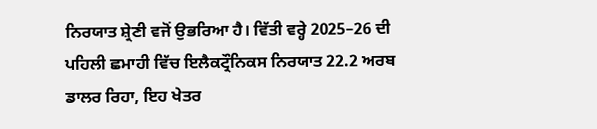ਨਿਰਯਾਤ ਸ਼੍ਰੇਣੀ ਵਜੋਂ ਉਭਰਿਆ ਹੈ। ਵਿੱਤੀ ਵਰ੍ਹੇ 2025–26 ਦੀ ਪਹਿਲੀ ਛਮਾਹੀ ਵਿੱਚ ਇਲੈਕਟ੍ਰੌਨਿਕਸ ਨਿਰਯਾਤ 22.2 ਅਰਬ ਡਾਲਰ ਰਿਹਾ, ਇਹ ਖੇਤਰ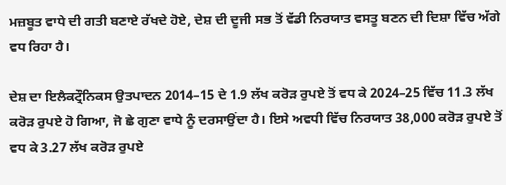ਮਜ਼ਬੂਤ ਵਾਧੇ ਦੀ ਗਤੀ ਬਣਾਏ ਰੱਖਦੇ ਹੋਏ, ਦੇਸ਼ ਦੀ ਦੂਜੀ ਸਭ ਤੋਂ ਵੱਡੀ ਨਿਰਯਾਤ ਵਸਤੂ ਬਣਨ ਦੀ ਦਿਸ਼ਾ ਵਿੱਚ ਅੱਗੇ ਵਧ ਰਿਹਾ ਹੈ।

ਦੇਸ਼ ਦਾ ਇਲੈਕਟ੍ਰੌਨਿਕਸ ਉਤਪਾਦਨ 2014–15 ਦੇ 1.9 ਲੱਖ ਕਰੋੜ ਰੁਪਏ ਤੋਂ ਵਧ ਕੇ 2024–25 ਵਿੱਚ 11.3 ਲੱਖ ਕਰੋੜ ਰੁਪਏ ਹੋ ਗਿਆ, ਜੋ ਛੇ ਗੁਣਾ ਵਾਧੇ ਨੂੰ ਦਰਸਾਉਂਦਾ ਹੈ। ਇਸੇ ਅਵਧੀ ਵਿੱਚ ਨਿਰਯਾਤ 38,000 ਕਰੋੜ ਰੁਪਏ ਤੋਂ ਵਧ ਕੇ 3.27 ਲੱਖ ਕਰੋੜ ਰੁਪਏ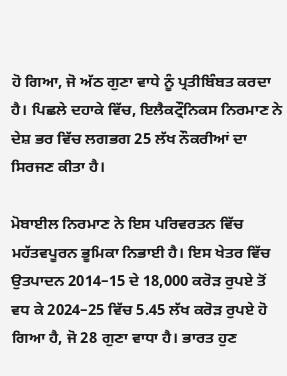ਹੋ ਗਿਆ, ਜੋ ਅੱਠ ਗੁਣਾ ਵਾਧੇ ਨੂੰ ਪ੍ਰਤੀਬਿੰਬਤ ਕਰਦਾ ਹੈ। ਪਿਛਲੇ ਦਹਾਕੇ ਵਿੱਚ, ਇਲੈਕਟ੍ਰੌਨਿਕਸ ਨਿਰਮਾਣ ਨੇ ਦੇਸ਼ ਭਰ ਵਿੱਚ ਲਗਭਗ 25 ਲੱਖ ਨੌਕਰੀਆਂ ਦਾ ਸਿਰਜਣ ਕੀਤਾ ਹੈ।

ਮੋਬਾਈਲ ਨਿਰਮਾਣ ਨੇ ਇਸ ਪਰਿਵਰਤਨ ਵਿੱਚ ਮਹੱਤਵਪੂਰਨ ਭੂਮਿਕਾ ਨਿਭਾਈ ਹੈ। ਇਸ ਖੇਤਰ ਵਿੱਚ ਉਤਪਾਦਨ 2014–15 ਦੇ 18,000 ਕਰੋੜ ਰੁਪਏ ਤੋਂ ਵਧ ਕੇ 2024–25 ਵਿੱਚ 5.45 ਲੱਖ ਕਰੋੜ ਰੁਪਏ ਹੋ ਗਿਆ ਹੈ, ਜੋ 28 ਗੁਣਾ ਵਾਧਾ ਹੈ। ਭਾਰਤ ਹੁਣ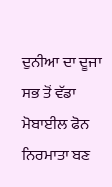ਦੁਨੀਆ ਦਾ ਦੂਜਾ ਸਭ ਤੋਂ ਵੱਡਾ ਮੋਬਾਈਲ ਫੋਨ ਨਿਰਮਾਤਾ ਬਣ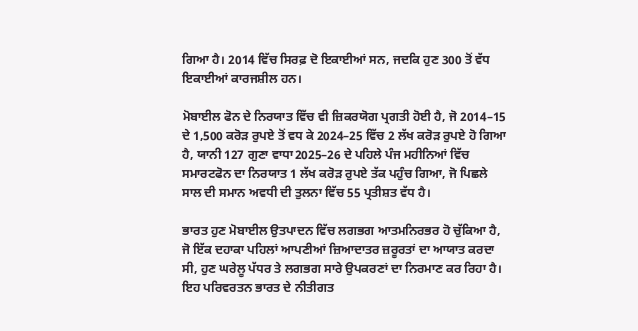ਗਿਆ ਹੈ। 2014 ਵਿੱਚ ਸਿਰਫ਼ ਦੋ ਇਕਾਈਆਂ ਸਨ, ਜਦਕਿ ਹੁਣ 300 ਤੋਂ ਵੱਧ ਇਕਾਈਆਂ ਕਾਰਜਸ਼ੀਲ ਹਨ।

ਮੋਬਾਈਲ ਫੋਨ ਦੇ ਨਿਰਯਾਤ ਵਿੱਚ ਵੀ ਜ਼ਿਕਰਯੋਗ ਪ੍ਰਗਤੀ ਹੋਈ ਹੈ, ਜੋ 2014–15 ਦੇ 1,500 ਕਰੋੜ ਰੁਪਏ ਤੋਂ ਵਧ ਕੇ 2024–25 ਵਿੱਚ 2 ਲੱਖ ਕਰੋੜ ਰੁਪਏ ਹੋ ਗਿਆ ਹੈ, ਯਾਨੀ 127 ਗੁਣਾ ਵਾਧਾ2025–26 ਦੇ ਪਹਿਲੇ ਪੰਜ ਮਹੀਨਿਆਂ ਵਿੱਚ ਸਮਾਰਟਫੋਨ ਦਾ ਨਿਰਯਾਤ 1 ਲੱਖ ਕਰੋੜ ਰੁਪਏ ਤੱਕ ਪਹੁੰਚ ਗਿਆ, ਜੋ ਪਿਛਲੇ ਸਾਲ ਦੀ ਸਮਾਨ ਅਵਧੀ ਦੀ ਤੁਲਨਾ ਵਿੱਚ 55 ਪ੍ਰਤੀਸ਼ਤ ਵੱਧ ਹੈ।

ਭਾਰਤ ਹੁਣ ਮੋਬਾਈਲ ਉਤਪਾਦਨ ਵਿੱਚ ਲਗਭਗ ਆਤਮਨਿਰਭਰ ਹੋ ਚੁੱਕਿਆ ਹੈ, ਜੋ ਇੱਕ ਦਹਾਕਾ ਪਹਿਲਾਂ ਆਪਣੀਆਂ ਜ਼ਿਆਦਾਤਰ ਜ਼ਰੂਰਤਾਂ ਦਾ ਆਯਾਤ ਕਰਦਾ ਸੀ, ਹੁਣ ਘਰੇਲੂ ਪੱਧਰ ਤੇ ਲਗਭਗ ਸਾਰੇ ਉਪਕਰਣਾਂ ਦਾ ਨਿਰਮਾਣ ਕਰ ਰਿਹਾ ਹੈ। ਇਹ ਪਰਿਵਰਤਨ ਭਾਰਤ ਦੇ ਨੀਤੀਗਤ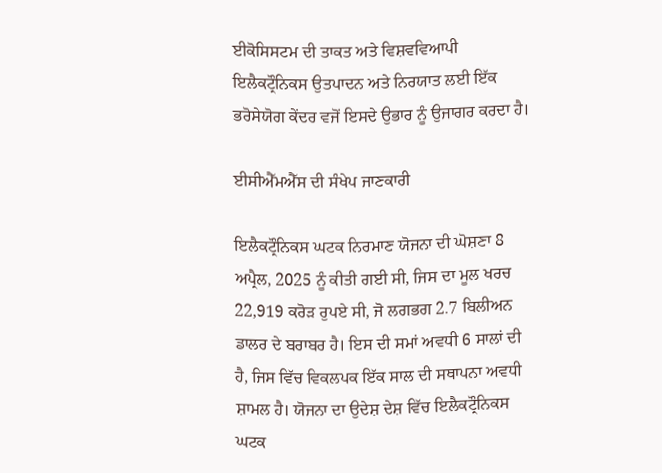ਈਕੋਸਿਸਟਮ ਦੀ ਤਾਕਤ ਅਤੇ ਵਿਸ਼ਵਵਿਆਪੀ ਇਲੈਕਟ੍ਰੌਨਿਕਸ ਉਤਪਾਦਨ ਅਤੇ ਨਿਰਯਾਤ ਲਈ ਇੱਕ ਭਰੋਸੇਯੋਗ ਕੇਂਦਰ ਵਜੋਂ ਇਸਦੇ ਉਭਾਰ ਨੂੰ ਉਜਾਗਰ ਕਰਦਾ ਹੈ।

ਈਸੀਐੱਮਐੱਸ ਦੀ ਸੰਖੇਪ ਜਾਣਕਾਰੀ

ਇਲੈਕਟ੍ਰੌਨਿਕਸ ਘਟਕ ਨਿਰਮਾਣ ਯੋਜਨਾ ਦੀ ਘੋਸ਼ਣਾ 8 ਅਪ੍ਰੈਲ, 2025 ਨੂੰ ਕੀਤੀ ਗਈ ਸੀ, ਜਿਸ ਦਾ ਮੂਲ ਖਰਚ 22,919 ਕਰੋੜ ਰੁਪਏ ਸੀ, ਜੋ ਲਗਭਗ 2.7 ਬਿਲੀਅਨ ਡਾਲਰ ਦੇ ਬਰਾਬਰ ਹੈ। ਇਸ ਦੀ ਸਮਾਂ ਅਵਧੀ 6 ਸਾਲਾਂ ਦੀ ਹੈ, ਜਿਸ ਵਿੱਚ ਵਿਕਲਪਕ ਇੱਕ ਸਾਲ ਦੀ ਸਥਾਪਨਾ ਅਵਧੀ ਸ਼ਾਮਲ ਹੈ। ਯੋਜਨਾ ਦਾ ਉਦੇਸ਼ ਦੇਸ਼ ਵਿੱਚ ਇਲੈਕਟ੍ਰੌਨਿਕਸ ਘਟਕ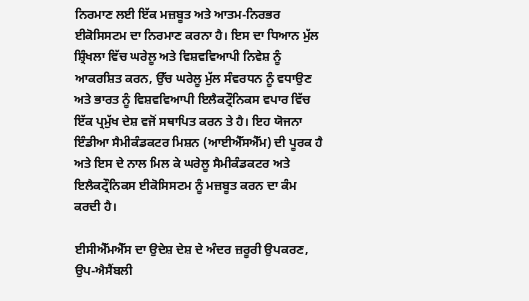ਨਿਰਮਾਣ ਲਈ ਇੱਕ ਮਜ਼ਬੂਤ ਅਤੇ ਆਤਮ-ਨਿਰਭਰ ਈਕੋਸਿਸਟਮ ਦਾ ਨਿਰਮਾਣ ਕਰਨਾ ਹੈ। ਇਸ ਦਾ ਧਿਆਨ ਮੁੱਲ ਸ਼੍ਰਿੰਖਲਾ ਵਿੱਚ ਘਰੇਲੂ ਅਤੇ ਵਿਸ਼ਵਵਿਆਪੀ ਨਿਵੇਸ਼ ਨੂੰ ਆਕਰਸ਼ਿਤ ਕਰਨ, ਉੱਚ ਘਰੇਲੂ ਮੁੱਲ ਸੰਵਰਧਨ ਨੂੰ ਵਧਾਉਣ ਅਤੇ ਭਾਰਤ ਨੂੰ ਵਿਸ਼ਵਵਿਆਪੀ ਇਲੈਕਟ੍ਰੌਨਿਕਸ ਵਪਾਰ ਵਿੱਚ ਇੱਕ ਪ੍ਰਮੁੱਖ ਦੇਸ਼ ਵਜੋਂ ਸਥਾਪਿਤ ਕਰਨ ਤੇ ਹੈ। ਇਹ ਯੋਜਨਾ ਇੰਡੀਆ ਸੈਮੀਕੰਡਕਟਰ ਮਿਸ਼ਨ (ਆਈਐੱਸਐੱਮ) ਦੀ ਪੂਰਕ ਹੈ ਅਤੇ ਇਸ ਦੇ ਨਾਲ ਮਿਲ ਕੇ ਘਰੇਲੂ ਸੈਮੀਕੰਡਕਟਰ ਅਤੇ ਇਲੈਕਟ੍ਰੌਨਿਕਸ ਈਕੋਸਿਸਟਮ ਨੂੰ ਮਜ਼ਬੂਤ ਕਰਨ ਦਾ ਕੰਮ ਕਰਦੀ ਹੈ।

ਈਸੀਐੱਮਐੱਸ ਦਾ ਉਦੇਸ਼ ਦੇਸ਼ ਦੇ ਅੰਦਰ ਜ਼ਰੂਰੀ ਉਪਕਰਣ, ਉਪ-ਐਸੈਂਬਲੀ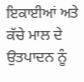ਇਕਾਈਆਂ ਅਤੇ ਕੱਚੇ ਮਾਲ ਦੇ ਉਤਪਾਦਨ ਨੂੰ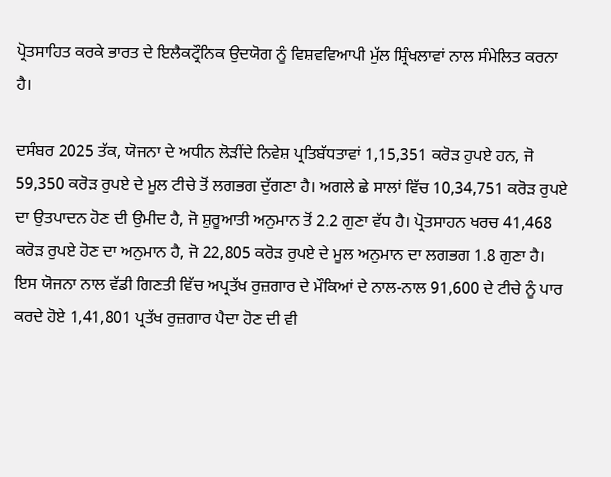ਪ੍ਰੋਤਸਾਹਿਤ ਕਰਕੇ ਭਾਰਤ ਦੇ ਇਲੈਕਟ੍ਰੌਨਿਕ ਉਦਯੋਗ ਨੂੰ ਵਿਸ਼ਵਵਿਆਪੀ ਮੁੱਲ ਸ਼੍ਰਿੰਖਲਾਵਾਂ ਨਾਲ ਸੰਮੇਲਿਤ ਕਰਨਾ ਹੈ।

ਦਸੰਬਰ 2025 ਤੱਕ, ਯੋਜਨਾ ਦੇ ਅਧੀਨ ਲੋੜੀਂਦੇ ਨਿਵੇਸ਼ ਪ੍ਰਤਿਬੱਧਤਾਵਾਂ 1,15,351 ਕਰੋੜ ਹੁਪਏ ਹਨ, ਜੋ 59,350 ਕਰੋੜ ਰੁਪਏ ਦੇ ਮੂਲ ਟੀਚੇ ਤੋਂ ਲਗਭਗ ਦੁੱਗਣਾ ਹੈ। ਅਗਲੇ ਛੇ ਸਾਲਾਂ ਵਿੱਚ 10,34,751 ਕਰੋੜ ਰੁਪਏ ਦਾ ਉਤਪਾਦਨ ਹੋਣ ਦੀ ਉਮੀਦ ਹੈ, ਜੋ ਸ਼ੁਰੂਆਤੀ ਅਨੁਮਾਨ ਤੋਂ 2.2 ਗੁਣਾ ਵੱਧ ਹੈ। ਪ੍ਰੋਤਸਾਹਨ ਖਰਚ 41,468 ਕਰੋੜ ਰੁਪਏ ਹੋਣ ਦਾ ਅਨੁਮਾਨ ਹੈ, ਜੋ 22,805 ਕਰੋੜ ਰੁਪਏ ਦੇ ਮੂਲ ਅਨੁਮਾਨ ਦਾ ਲਗਭਗ 1.8 ਗੁਣਾ ਹੈ। ਇਸ ਯੋਜਨਾ ਨਾਲ ਵੱਡੀ ਗਿਣਤੀ ਵਿੱਚ ਅਪ੍ਰਤੱਖ ਰੁਜ਼ਗਾਰ ਦੇ ਮੌਕਿਆਂ ਦੇ ਨਾਲ-ਨਾਲ 91,600 ਦੇ ਟੀਚੇ ਨੂੰ ਪਾਰ ਕਰਦੇ ਹੋਏ 1,41,801 ਪ੍ਰਤੱਖ ਰੁਜ਼ਗਾਰ ਪੈਦਾ ਹੋਣ ਦੀ ਵੀ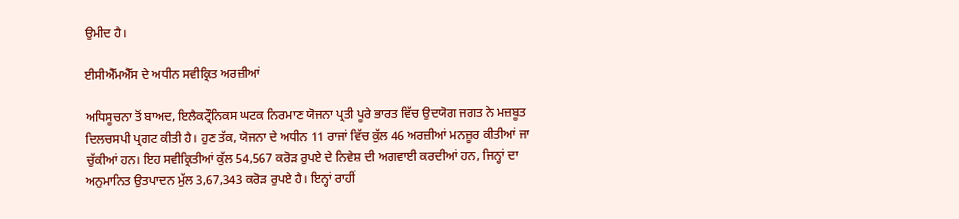ਉਮੀਦ ਹੈ।

ਈਸੀਐੱਮਐੱਸ ਦੇ ਅਧੀਨ ਸਵੀਕ੍ਰਿਤ ਅਰਜ਼ੀਆਂ

ਅਧਿਸੂਚਨਾ ਤੋਂ ਬਾਅਦ, ਇਲੈਕਟ੍ਰੌਨਿਕਸ ਘਟਕ ਨਿਰਮਾਣ ਯੋਜਨਾ ਪ੍ਰਤੀ ਪੂਰੇ ਭਾਰਤ ਵਿੱਚ ਉਦਯੋਗ ਜਗਤ ਨੇ ਮਜ਼ਬੂਤ ਦਿਲਚਸਪੀ ਪ੍ਰਗਟ ਕੀਤੀ ਹੈ। ਹੁਣ ਤੱਕ, ਯੋਜਨਾ ਦੇ ਅਧੀਨ 11 ਰਾਜਾਂ ਵਿੱਚ ਕੁੱਲ 46 ਅਰਜ਼ੀਆਂ ਮਨਜ਼ੂਰ ਕੀਤੀਆਂ ਜਾ ਚੁੱਕੀਆਂ ਹਨ। ਇਹ ਸਵੀਕ੍ਰਿਤੀਆਂ ਕੁੱਲ 54,567 ਕਰੋੜ ਰੁਪਏ ਦੇ ਨਿਵੇਸ਼ ਦੀ ਅਗਵਾਈ ਕਰਦੀਆਂ ਹਨ, ਜਿਨ੍ਹਾਂ ਦਾ ਅਨੁਮਾਨਿਤ ਉਤਪਾਦਨ ਮੁੱਲ 3,67,343 ਕਰੋੜ ਰੁਪਏ ਹੈ। ਇਨ੍ਹਾਂ ਰਾਹੀਂ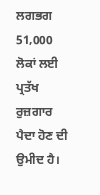ਲਗਭਗ 51,000 ਲੋਕਾਂ ਲਈ ਪ੍ਰਤੱਖ ਰੁਜ਼ਗਾਰ ਪੈਦਾ ਹੋਣ ਦੀ ਉਮੀਦ ਹੈ।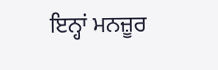ਇਨ੍ਹਾਂ ਮਨਜ਼ੂਰ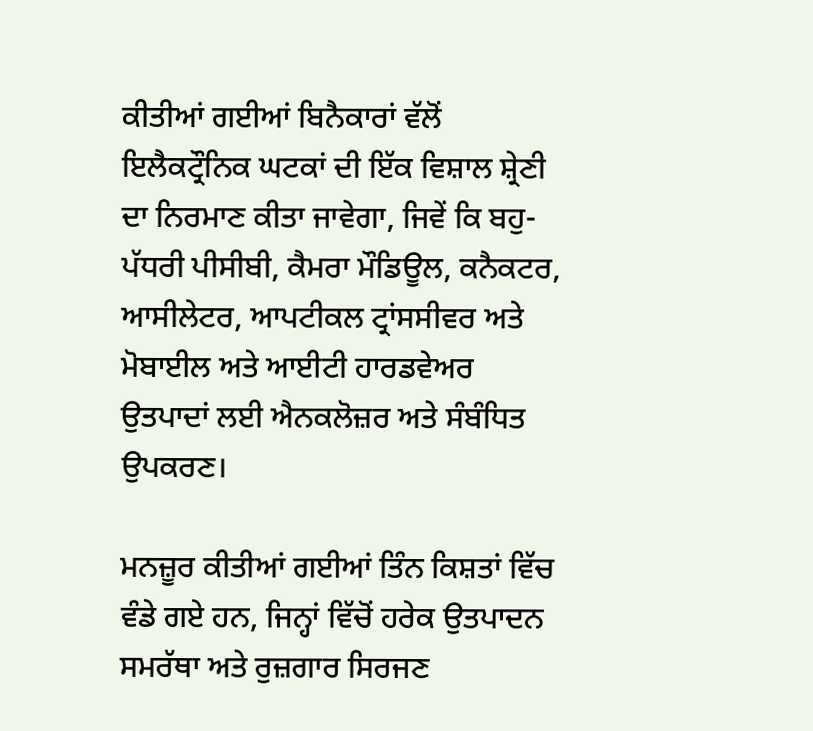ਕੀਤੀਆਂ ਗਈਆਂ ਬਿਨੈਕਾਰਾਂ ਵੱਲੋਂ ਇਲੈਕਟ੍ਰੌਨਿਕ ਘਟਕਾਂ ਦੀ ਇੱਕ ਵਿਸ਼ਾਲ ਸ਼੍ਰੇਣੀ ਦਾ ਨਿਰਮਾਣ ਕੀਤਾ ਜਾਵੇਗਾ, ਜਿਵੇਂ ਕਿ ਬਹੁ-ਪੱਧਰੀ ਪੀਸੀਬੀ, ਕੈਮਰਾ ਮੌਡਿਊਲ, ਕਨੈਕਟਰ, ਆਸੀਲੇਟਰ, ਆਪਟੀਕਲ ਟ੍ਰਾਂਸਸੀਵਰ ਅਤੇ ਮੋਬਾਈਲ ਅਤੇ ਆਈਟੀ ਹਾਰਡਵੇਅਰ ਉਤਪਾਦਾਂ ਲਈ ਐਨਕਲੋਜ਼ਰ ਅਤੇ ਸੰਬੰਧਿਤ ਉਪਕਰਣ।

ਮਨਜ਼ੂਰ ਕੀਤੀਆਂ ਗਈਆਂ ਤਿੰਨ ਕਿਸ਼ਤਾਂ ਵਿੱਚ ਵੰਡੇ ਗਏ ਹਨ, ਜਿਨ੍ਹਾਂ ਵਿੱਚੋਂ ਹਰੇਕ ਉਤਪਾਦਨ ਸਮਰੱਥਾ ਅਤੇ ਰੁਜ਼ਗਾਰ ਸਿਰਜਣ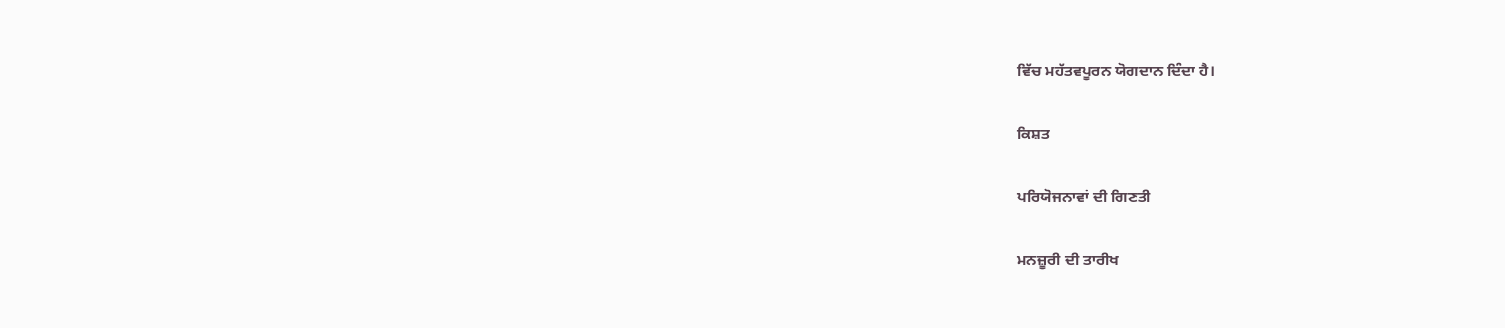ਵਿੱਚ ਮਹੱਤਵਪੂਰਨ ਯੋਗਦਾਨ ਦਿੰਦਾ ਹੈ।

ਕਿਸ਼ਤ

ਪਰਿਯੋਜਨਾਵਾਂ ਦੀ ਗਿਣਤੀ

ਮਨਜ਼ੂਰੀ ਦੀ ਤਾਰੀਖ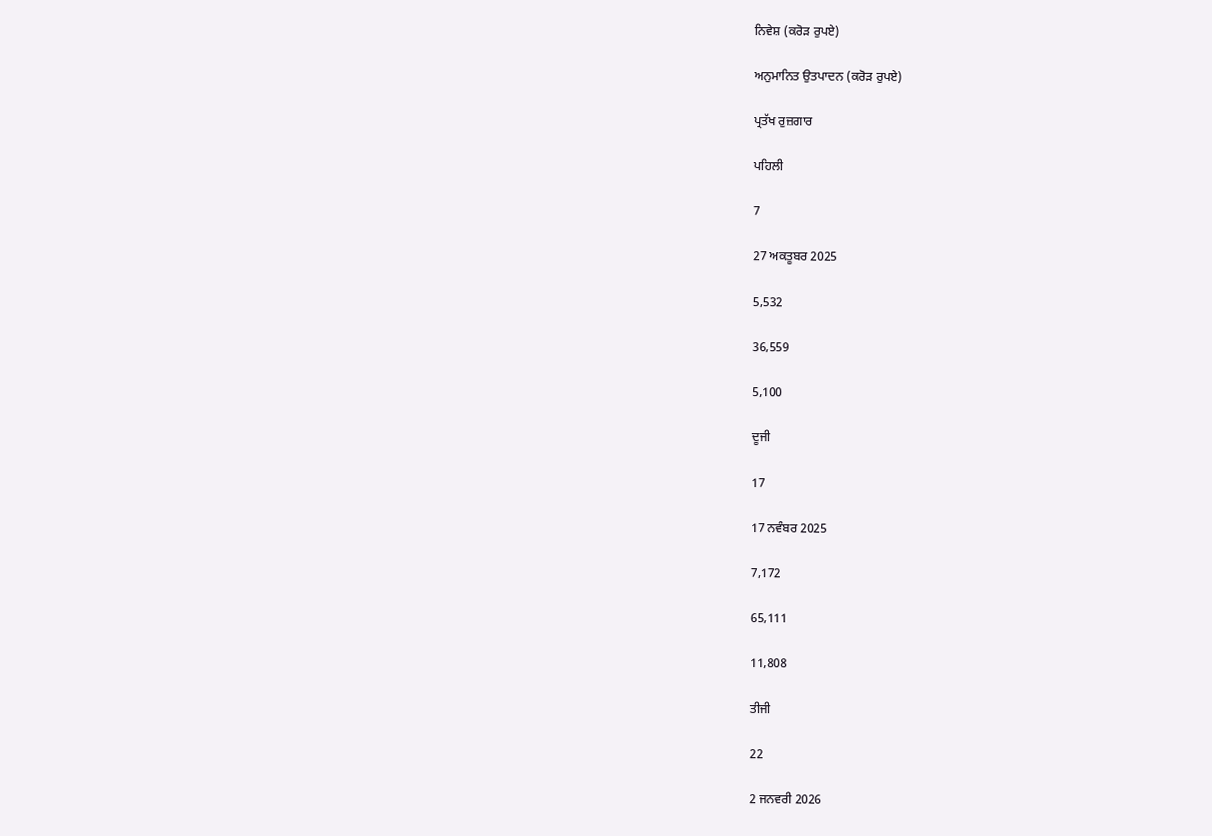ਨਿਵੇਸ਼ (ਕਰੋੜ ਰੁਪਏ)

ਅਨੁਮਾਨਿਤ ਉਤਪਾਦਨ (ਕਰੋੜ ਰੁਪਏ)

ਪ੍ਰਤੱਖ ਰੁਜ਼ਗਾਰ

ਪਹਿਲੀ

7

27 ਅਕਤੂਬਰ 2025

5,532

36,559

5,100

ਦੂਜੀ

17

17 ਨਵੰਬਰ 2025

7,172

65,111

11,808

ਤੀਜੀ

22

2 ਜਨਵਰੀ 2026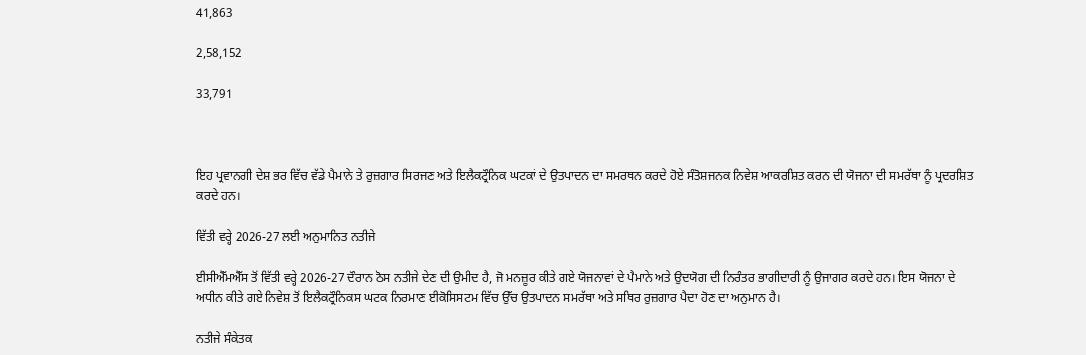41,863

2,58,152

33,791



ਇਹ ਪ੍ਰਵਾਨਗੀ ਦੇਸ਼ ਭਰ ਵਿੱਚ ਵੱਡੇ ਪੈਮਾਨੇ ਤੇ ਰੁਜ਼ਗਾਰ ਸਿਰਜਣ ਅਤੇ ਇਲੈਕਟ੍ਰੌਨਿਕ ਘਟਕਾਂ ਦੇ ਉਤਪਾਦਨ ਦਾ ਸਮਰਥਨ ਕਰਦੇ ਹੋਏ ਸੰਤੋਸ਼ਜਨਕ ਨਿਵੇਸ਼ ਆਕਰਸ਼ਿਤ ਕਰਨ ਦੀ ਯੋਜਨਾ ਦੀ ਸਮਰੱਥਾ ਨੂੰ ਪ੍ਰਦਰਸ਼ਿਤ ਕਰਦੇ ਹਨ।

ਵਿੱਤੀ ਵਰ੍ਹੇ 2026-27 ਲਈ ਅਨੁਮਾਨਿਤ ਨਤੀਜੇ

ਈਸੀਐੱਮਐੱਸ ਤੋਂ ਵਿੱਤੀ ਵਰ੍ਹੇ 2026-27 ਦੌਰਾਨ ਠੋਸ ਨਤੀਜੇ ਦੇਣ ਦੀ ਉਮੀਦ ਹੈ, ਜੋ ਮਨਜ਼ੂਰ ਕੀਤੇ ਗਏ ਯੋਜਨਾਵਾਂ ਦੇ ਪੈਮਾਨੇ ਅਤੇ ਉਦਯੋਗ ਦੀ ਨਿਰੰਤਰ ਭਾਗੀਦਾਰੀ ਨੂੰ ਉਜਾਗਰ ਕਰਦੇ ਹਨ। ਇਸ ਯੋਜਨਾ ਦੇ ਅਧੀਨ ਕੀਤੇ ਗਏ ਨਿਵੇਸ਼ ਤੋਂ ਇਲੈਕਟ੍ਰੌਨਿਕਸ ਘਟਕ ਨਿਰਮਾਣ ਈਕੋਸਿਸਟਮ ਵਿੱਚ ਉੱਚ ਉਤਪਾਦਨ ਸਮਰੱਥਾ ਅਤੇ ਸਥਿਰ ਰੁਜ਼ਗਾਰ ਪੈਦਾ ਹੋਣ ਦਾ ਅਨੁਮਾਨ ਹੈ।

ਨਤੀਜੇ ਸੰਕੇਤਕ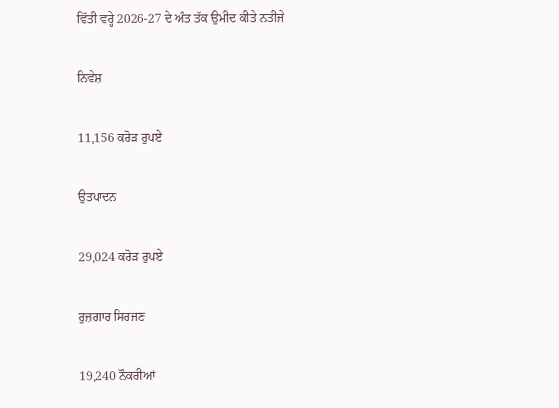ਵਿੱਤੀ ਵਰ੍ਹੇ 2026-27 ਦੇ ਅੰਤ ਤੱਕ ਉਮੀਦ ਕੀਤੇ ਨਤੀਜੇ

ਨਿਵੇਸ਼

11,156 ਕਰੋੜ ਰੁਪਏ

ਉਤਪਾਦਨ

29,024 ਕਰੋੜ ਰੁਪਏ

ਰੁਜ਼ਗਾਰ ਸਿਰਜਣ

19,240 ਨੌਕਰੀਆਂ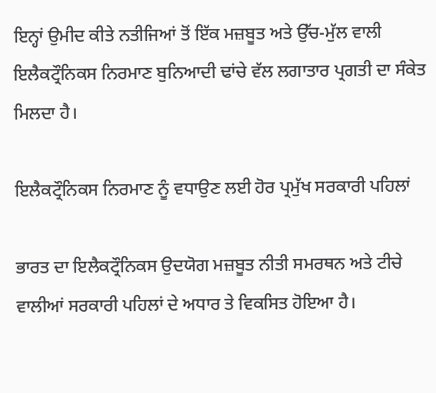ਇਨ੍ਹਾਂ ਉਮੀਦ ਕੀਤੇ ਨਤੀਜਿਆਂ ਤੋਂ ਇੱਕ ਮਜ਼ਬੂਤ ਅਤੇ ਉੱਚ-ਮੁੱਲ ਵਾਲੀ ਇਲੈਕਟ੍ਰੌਨਿਕਸ ਨਿਰਮਾਣ ਬੁਨਿਆਦੀ ਢਾਂਚੇ ਵੱਲ ਲਗਾਤਾਰ ਪ੍ਰਗਤੀ ਦਾ ਸੰਕੇਤ ਮਿਲਦਾ ਹੈ।

ਇਲੈਕਟ੍ਰੌਨਿਕਸ ਨਿਰਮਾਣ ਨੂੰ ਵਧਾਉਣ ਲਈ ਹੋਰ ਪ੍ਰਮੁੱਖ ਸਰਕਾਰੀ ਪਹਿਲਾਂ

ਭਾਰਤ ਦਾ ਇਲੈਕਟ੍ਰੌਨਿਕਸ ਉਦਯੋਗ ਮਜ਼ਬੂਤ ਨੀਤੀ ਸਮਰਥਨ ਅਤੇ ਟੀਚੇ ਵਾਲੀਆਂ ਸਰਕਾਰੀ ਪਹਿਲਾਂ ਦੇ ਅਧਾਰ ਤੇ ਵਿਕਸਿਤ ਹੋਇਆ ਹੈ।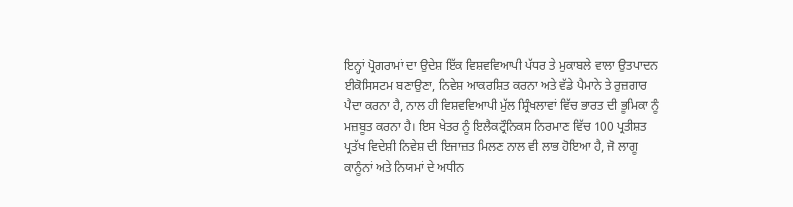ਇਨ੍ਹਾਂ ਪ੍ਰੋਗਰਾਮਾਂ ਦਾ ਉਦੇਸ਼ ਇੱਕ ਵਿਸ਼ਵਵਿਆਪੀ ਪੱਧਰ ਤੇ ਮੁਕਾਬਲੇ ਵਾਲਾ ਉਤਪਾਦਨ ਈਕੋਸਿਸਟਮ ਬਣਾਉਣਾ, ਨਿਵੇਸ਼ ਆਕਰਸ਼ਿਤ ਕਰਨਾ ਅਤੇ ਵੱਡੇ ਪੈਮਾਨੇ ਤੇ ਰੁਜ਼ਗਾਰ ਪੈਦਾ ਕਰਨਾ ਹੈ, ਨਾਲ ਹੀ ਵਿਸ਼ਵਵਿਆਪੀ ਮੁੱਲ ਸ਼੍ਰਿੰਖਲਾਵਾਂ ਵਿੱਚ ਭਾਰਤ ਦੀ ਭੂਮਿਕਾ ਨੂੰ ਮਜ਼ਬੂਤ ਕਰਨਾ ਹੈ। ਇਸ ਖੇਤਰ ਨੂੰ ਇਲੈਕਟ੍ਰੌਨਿਕਸ ਨਿਰਮਾਣ ਵਿੱਚ 100 ਪ੍ਰਤੀਸ਼ਤ ਪ੍ਰਤੱਖ ਵਿਦੇਸ਼ੀ ਨਿਵੇਸ਼ ਦੀ ਇਜਾਜ਼ਤ ਮਿਲਣ ਨਾਲ ਵੀ ਲਾਭ ਹੋਇਆ ਹੈ, ਜੋ ਲਾਗੂ ਕਾਨੂੰਨਾਂ ਅਤੇ ਨਿਯਮਾਂ ਦੇ ਅਧੀਨ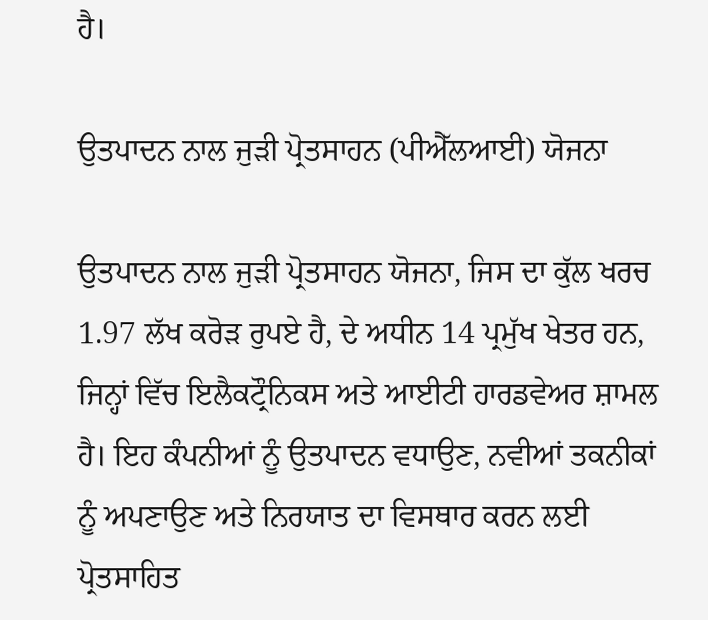ਹੈ।

ਉਤਪਾਦਨ ਨਾਲ ਜੁੜੀ ਪ੍ਰੋਤਸਾਹਨ (ਪੀਐੱਲਆਈ) ਯੋਜਨਾ

ਉਤਪਾਦਨ ਨਾਲ ਜੁੜੀ ਪ੍ਰੋਤਸਾਹਨ ਯੋਜਨਾ, ਜਿਸ ਦਾ ਕੁੱਲ ਖਰਚ 1.97 ਲੱਖ ਕਰੋੜ ਰੁਪਏ ਹੈ, ਦੇ ਅਧੀਨ 14 ਪ੍ਰਮੁੱਖ ਖੇਤਰ ਹਨ, ਜਿਨ੍ਹਾਂ ਵਿੱਚ ਇਲੈਕਟ੍ਰੌਨਿਕਸ ਅਤੇ ਆਈਟੀ ਹਾਰਡਵੇਅਰ ਸ਼ਾਮਲ ਹੈ। ਇਹ ਕੰਪਨੀਆਂ ਨੂੰ ਉਤਪਾਦਨ ਵਧਾਉਣ, ਨਵੀਆਂ ਤਕਨੀਕਾਂ ਨੂੰ ਅਪਣਾਉਣ ਅਤੇ ਨਿਰਯਾਤ ਦਾ ਵਿਸਥਾਰ ਕਰਨ ਲਈ ਪ੍ਰੋਤਸਾਹਿਤ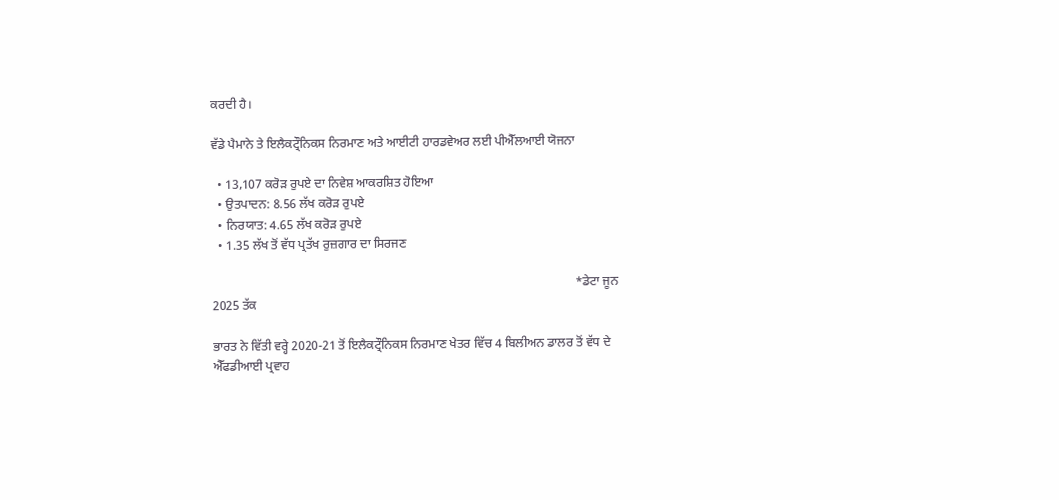ਕਰਦੀ ਹੈ।

ਵੱਡੇ ਪੈਮਾਨੇ ਤੇ ਇਲੈਕਟ੍ਰੌਨਿਕਸ ਨਿਰਮਾਣ ਅਤੇ ਆਈਟੀ ਹਾਰਡਵੇਅਰ ਲਈ ਪੀਐੱਲਆਈ ਯੋਜਨਾ

  • 13,107 ਕਰੋੜ ਰੁਪਏ ਦਾ ਨਿਵੇਸ਼ ਆਕਰਸ਼ਿਤ ਹੋਇਆ
  • ਉਤਪਾਦਨ: 8.56 ਲੱਖ ਕਰੋੜ ਰੁਪਏ
  • ਨਿਰਯਾਤ: 4.65 ਲੱਖ ਕਰੋੜ ਰੁਪਏ
  • 1.35 ਲੱਖ ਤੋਂ ਵੱਧ ਪ੍ਰਤੱਖ ਰੁਜ਼ਗਾਰ ਦਾ ਸਿਰਜਣ

                                                                                                                    *ਡੇਟਾ ਜੂਨ 2025 ਤੱਕ

ਭਾਰਤ ਨੇ ਵਿੱਤੀ ਵਰ੍ਹੇ 2020-21 ਤੋਂ ਇਲੈਕਟ੍ਰੌਨਿਕਸ ਨਿਰਮਾਣ ਖੇਤਰ ਵਿੱਚ 4 ਬਿਲੀਅਨ ਡਾਲਰ ਤੋਂ ਵੱਧ ਦੇ ਐੱਫਡੀਆਈ ਪ੍ਰਵਾਹ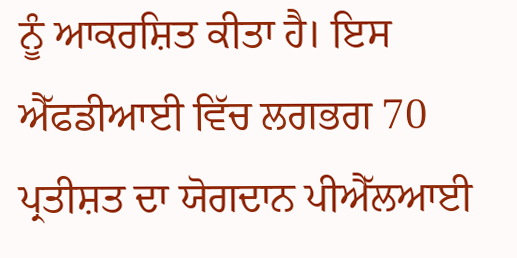ਨੂੰ ਆਕਰਸ਼ਿਤ ਕੀਤਾ ਹੈ। ਇਸ ਐੱਫਡੀਆਈ ਵਿੱਚ ਲਗਭਗ 70 ਪ੍ਰਤੀਸ਼ਤ ਦਾ ਯੋਗਦਾਨ ਪੀਐੱਲਆਈ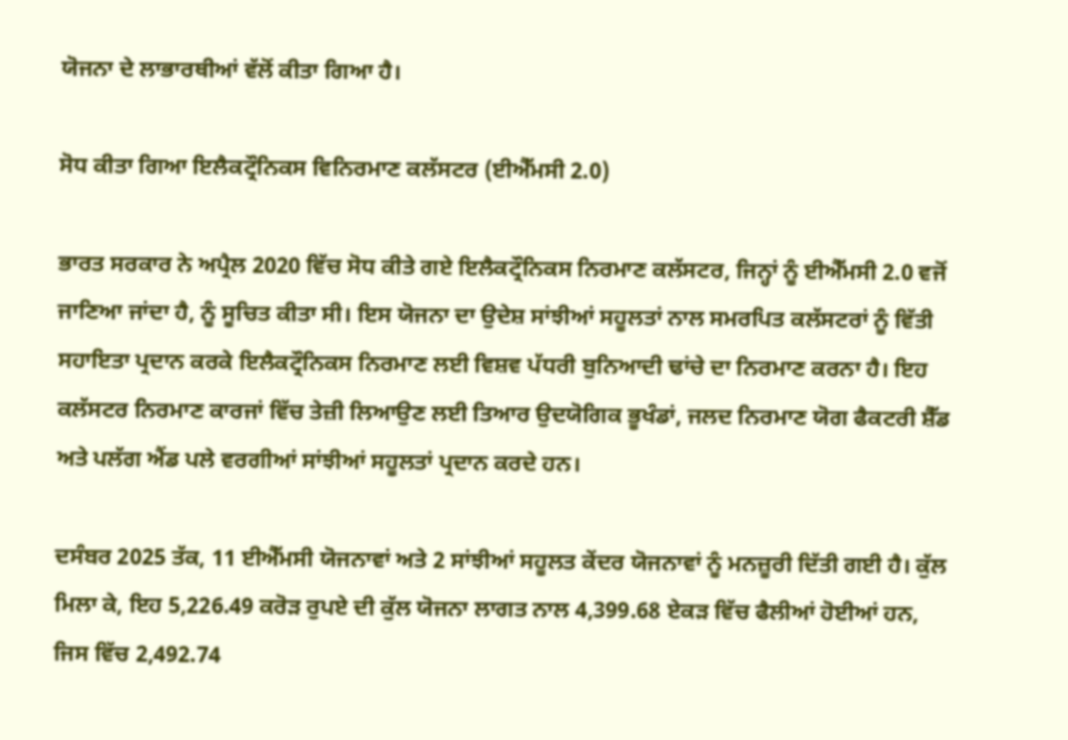ਯੋਜਨਾ ਦੇ ਲਾਭਾਰਥੀਆਂ ਵੱਲੋਂ ਕੀਤਾ ਗਿਆ ਹੈ।

ਸੋਧ ਕੀਤਾ ਗਿਆ ਇਲੈਕਟ੍ਰੌਨਿਕਸ ਵਿਨਿਰਮਾਣ ਕਲੱਸਟਰ (ਈਐੱਮਸੀ 2.0)

ਭਾਰਤ ਸਰਕਾਰ ਨੇ ਅਪ੍ਰੈਲ 2020 ਵਿੱਚ ਸੋਧ ਕੀਤੇ ਗਏ ਇਲੈਕਟ੍ਰੌਨਿਕਸ ਨਿਰਮਾਣ ਕਲੱਸਟਰ, ਜਿਨ੍ਹਾਂ ਨੂੰ ਈਐੱਮਸੀ 2.0 ਵਜੋਂ ਜਾਣਿਆ ਜਾਂਦਾ ਹੈ, ਨੂੰ ਸੂਚਿਤ ਕੀਤਾ ਸੀ। ਇਸ ਯੋਜਨਾ ਦਾ ਉਦੇਸ਼ ਸਾਂਝੀਆਂ ਸਹੂਲਤਾਂ ਨਾਲ ਸਮਰਪਿਤ ਕਲੱਸਟਰਾਂ ਨੂੰ ਵਿੱਤੀ ਸਹਾਇਤਾ ਪ੍ਰਦਾਨ ਕਰਕੇ ਇਲੈਕਟ੍ਰੌਨਿਕਸ ਨਿਰਮਾਣ ਲਈ ਵਿਸ਼ਵ ਪੱਧਰੀ ਬੁਨਿਆਦੀ ਢਾਂਚੇ ਦਾ ਨਿਰਮਾਣ ਕਰਨਾ ਹੈ। ਇਹ ਕਲੱਸਟਰ ਨਿਰਮਾਣ ਕਾਰਜਾਂ ਵਿੱਚ ਤੇਜ਼ੀ ਲਿਆਉਣ ਲਈ ਤਿਆਰ ਉਦਯੋਗਿਕ ਭੂਖੰਡਾਂ, ਜਲਦ ਨਿਰਮਾਣ ਯੋਗ ਫੈਕਟਰੀ ਸ਼ੈੱਡ ਅਤੇ ਪਲੱਗ ਐਂਡ ਪਲੇ ਵਰਗੀਆਂ ਸਾਂਝੀਆਂ ਸਹੂਲਤਾਂ ਪ੍ਰਦਾਨ ਕਰਦੇ ਹਨ।

ਦਸੰਬਰ 2025 ਤੱਕ, 11 ਈਐੱਮਸੀ ਯੋਜਨਾਵਾਂ ਅਤੇ 2 ਸਾਂਝੀਆਂ ਸਹੂਲਤ ਕੇਂਦਰ ਯੋਜਨਾਵਾਂ ਨੂੰ ਮਨਜ਼ੂਰੀ ਦਿੱਤੀ ਗਈ ਹੈ। ਕੁੱਲ ਮਿਲਾ ਕੇ, ਇਹ 5,226.49 ਕਰੋੜ ਰੁਪਏ ਦੀ ਕੁੱਲ ਯੋਜਨਾ ਲਾਗਤ ਨਾਲ 4,399.68 ਏਕੜ ਵਿੱਚ ਫੈਲੀਆਂ ਹੋਈਆਂ ਹਨ, ਜਿਸ ਵਿੱਚ 2,492.74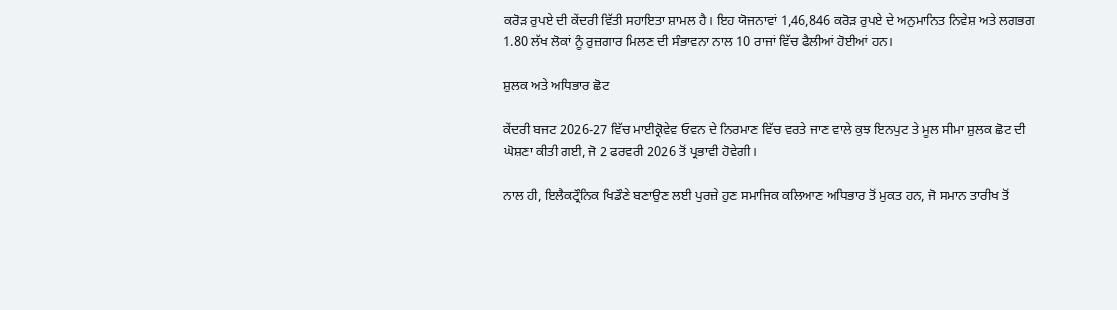ਕਰੋੜ ਰੁਪਏ ਦੀ ਕੇਂਦਰੀ ਵਿੱਤੀ ਸਹਾਇਤਾ ਸ਼ਾਮਲ ਹੈ। ਇਹ ਯੋਜਨਾਵਾਂ 1,46,846 ਕਰੋੜ ਰੁਪਏ ਦੇ ਅਨੁਮਾਨਿਤ ਨਿਵੇਸ਼ ਅਤੇ ਲਗਭਗ 1.80 ਲੱਖ ਲੋਕਾਂ ਨੂੰ ਰੁਜ਼ਗਾਰ ਮਿਲਣ ਦੀ ਸੰਭਾਵਨਾ ਨਾਲ 10 ਰਾਜਾਂ ਵਿੱਚ ਫੈਲੀਆਂ ਹੋਈਆਂ ਹਨ।

ਸ਼ੁਲਕ ਅਤੇ ਅਧਿਭਾਰ ਛੋਟ

ਕੇਂਦਰੀ ਬਜਟ 2026-27 ਵਿੱਚ ਮਾਈਕ੍ਰੋਵੇਵ ਓਵਨ ਦੇ ਨਿਰਮਾਣ ਵਿੱਚ ਵਰਤੇ ਜਾਣ ਵਾਲੇ ਕੁਝ ਇਨਪੁਟ ਤੇ ਮੂਲ ਸੀਮਾ ਸ਼ੁਲਕ ਛੋਟ ਦੀ ਘੋਸ਼ਣਾ ਕੀਤੀ ਗਈ, ਜੋ 2 ਫਰਵਰੀ 2026 ਤੋਂ ਪ੍ਰਭਾਵੀ ਹੋਵੇਗੀ।

ਨਾਲ ਹੀ, ਇਲੈਕਟ੍ਰੌਨਿਕ ਖਿਡੌਣੇ ਬਣਾਉਣ ਲਈ ਪੁਰਜ਼ੇ ਹੁਣ ਸਮਾਜਿਕ ਕਲਿਆਣ ਅਧਿਭਾਰ ਤੋਂ ਮੁਕਤ ਹਨ, ਜੋ ਸਮਾਨ ਤਾਰੀਖ ਤੋਂ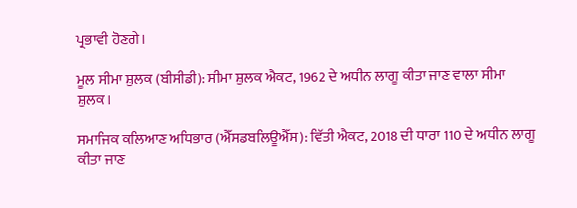ਪ੍ਰਭਾਵੀ ਹੋਣਗੇ।

ਮੂਲ ਸੀਮਾ ਸ਼ੁਲਕ (ਬੀਸੀਡੀ): ਸੀਮਾ ਸ਼ੁਲਕ ਐਕਟ, 1962 ਦੇ ਅਧੀਨ ਲਾਗੂ ਕੀਤਾ ਜਾਣ ਵਾਲਾ ਸੀਮਾ ਸ਼ੁਲਕ।

ਸਮਾਜਿਕ ਕਲਿਆਣ ਅਧਿਭਾਰ (ਐੱਸਡਬਲਿਊਐੱਸ): ਵਿੱਤੀ ਐਕਟ, 2018 ਦੀ ਧਾਰਾ 110 ਦੇ ਅਧੀਨ ਲਾਗੂ ਕੀਤਾ ਜਾਣ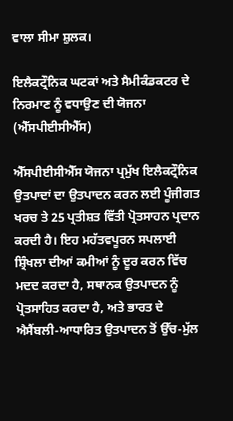ਵਾਲਾ ਸੀਮਾ ਸ਼ੁਲਕ।

ਇਲੈਕਟ੍ਰੌਨਿਕ ਘਟਕਾਂ ਅਤੇ ਸੈਮੀਕੰਡਕਟਰ ਦੇ ਨਿਰਮਾਣ ਨੂੰ ਵਧਾਉਣ ਦੀ ਯੋਜਨਾ (ਐੱਸਪੀਈਸੀਐੱਸ)

ਐੱਸਪੀਈਸੀਐੱਸ ਯੋਜਨਾ ਪ੍ਰਮੁੱਖ ਇਲੈਕਟ੍ਰੌਨਿਕ ਉਤਪਾਦਾਂ ਦਾ ਉਤਪਾਦਨ ਕਰਨ ਲਈ ਪੂੰਜੀਗਤ ਖਰਚ ਤੇ 25 ਪ੍ਰਤੀਸ਼ਤ ਵਿੱਤੀ ਪ੍ਰੋਤਸਾਹਨ ਪ੍ਰਦਾਨ ਕਰਦੀ ਹੈ। ਇਹ ਮਹੱਤਵਪੂਰਨ ਸਪਲਾਈ ਸ਼੍ਰਿੰਖਲਾ ਦੀਆਂ ਕਮੀਆਂ ਨੂੰ ਦੂਰ ਕਰਨ ਵਿੱਚ ਮਦਦ ਕਰਦਾ ਹੈ, ਸਥਾਨਕ ਉਤਪਾਦਨ ਨੂੰ ਪ੍ਰੋਤਸਾਹਿਤ ਕਰਦਾ ਹੈ, ਅਤੇ ਭਾਰਤ ਦੇ ਐਸੈਂਬਲੀ-ਆਧਾਰਿਤ ਉਤਪਾਦਨ ਤੋਂ ਉੱਚ-ਮੁੱਲ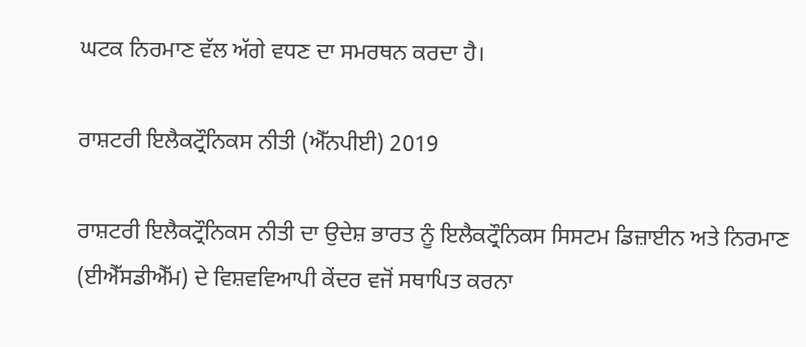ਘਟਕ ਨਿਰਮਾਣ ਵੱਲ ਅੱਗੇ ਵਧਣ ਦਾ ਸਮਰਥਨ ਕਰਦਾ ਹੈ।

ਰਾਸ਼ਟਰੀ ਇਲੈਕਟ੍ਰੌਨਿਕਸ ਨੀਤੀ (ਐੱਨਪੀਈ) 2019

ਰਾਸ਼ਟਰੀ ਇਲੈਕਟ੍ਰੌਨਿਕਸ ਨੀਤੀ ਦਾ ਉਦੇਸ਼ ਭਾਰਤ ਨੂੰ ਇਲੈਕਟ੍ਰੌਨਿਕਸ ਸਿਸਟਮ ਡਿਜ਼ਾਈਨ ਅਤੇ ਨਿਰਮਾਣ (ਈਐੱਸਡੀਐੱਮ) ਦੇ ਵਿਸ਼ਵਵਿਆਪੀ ਕੇਂਦਰ ਵਜੋਂ ਸਥਾਪਿਤ ਕਰਨਾ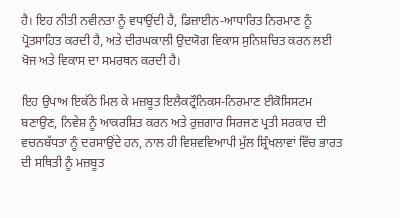ਹੈ। ਇਹ ਨੀਤੀ ਨਵੀਨਤਾ ਨੂੰ ਵਧਾਉਂਦੀ ਹੈ, ਡਿਜ਼ਾਈਨ-ਆਧਾਰਿਤ ਨਿਰਮਾਣ ਨੂੰ ਪ੍ਰੋਤਸਾਹਿਤ ਕਰਦੀ ਹੈ, ਅਤੇ ਦੀਰਘਕਾਲੀ ਉਦਯੋਗ ਵਿਕਾਸ ਸੁਨਿਸ਼ਚਿਤ ਕਰਨ ਲਈ ਖੋਜ ਅਤੇ ਵਿਕਾਸ ਦਾ ਸਮਰਥਨ ਕਰਦੀ ਹੈ।

ਇਹ ਉਪਾਅ ਇਕੱਠੇ ਮਿਲ ਕੇ ਮਜ਼ਬੂਤ ਇਲੈਕਟ੍ਰੌਨਿਕਸ-ਨਿਰਮਾਣ ਈਕੋਸਿਸਟਮ ਬਣਾਉਣ, ਨਿਵੇਸ਼ ਨੂੰ ਆਕਰਸ਼ਿਤ ਕਰਨ ਅਤੇ ਰੁਜ਼ਗਾਰ ਸਿਰਜਣ ਪ੍ਰਤੀ ਸਰਕਾਰ ਦੀ ਵਚਨਬੱਧਤਾ ਨੂੰ ਦਰਸਾਉਂਦੇ ਹਨ, ਨਾਲ ਹੀ ਵਿਸ਼ਵਵਿਆਪੀ ਮੁੱਲ ਸ਼੍ਰਿੰਖਲਾਵਾਂ ਵਿੱਚ ਭਾਰਤ ਦੀ ਸਥਿਤੀ ਨੂੰ ਮਜ਼ਬੂਤ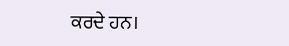ਕਰਦੇ ਹਨ।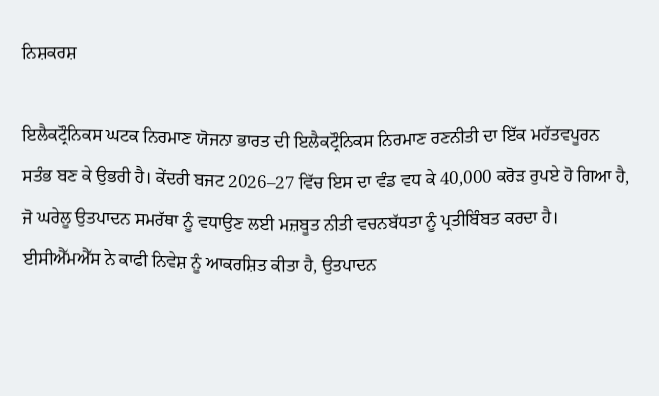ਨਿਸ਼ਕਰਸ਼

ਇਲੈਕਟ੍ਰੌਨਿਕਸ ਘਟਕ ਨਿਰਮਾਣ ਯੋਜਨਾ ਭਾਰਤ ਦੀ ਇਲੈਕਟ੍ਰੌਨਿਕਸ ਨਿਰਮਾਣ ਰਣਨੀਤੀ ਦਾ ਇੱਕ ਮਹੱਤਵਪੂਰਨ ਸਤੰਭ ਬਣ ਕੇ ਉਭਰੀ ਹੈ। ਕੇਂਦਰੀ ਬਜਟ 2026–27 ਵਿੱਚ ਇਸ ਦਾ ਵੰਡ ਵਧ ਕੇ 40,000 ਕਰੋੜ ਰੁਪਏ ਹੋ ਗਿਆ ਹੈ, ਜੋ ਘਰੇਲੂ ਉਤਪਾਦਨ ਸਮਰੱਥਾ ਨੂੰ ਵਧਾਉਣ ਲਈ ਮਜ਼ਬੂਤ ਨੀਤੀ ਵਚਨਬੱਧਤਾ ਨੂੰ ਪ੍ਰਤੀਬਿੰਬਤ ਕਰਦਾ ਹੈ। ਈਸੀਐੱਮਐੱਸ ਨੇ ਕਾਫੀ ਨਿਵੇਸ਼ ਨੂੰ ਆਕਰਸ਼ਿਤ ਕੀਤਾ ਹੈ, ਉਤਪਾਦਨ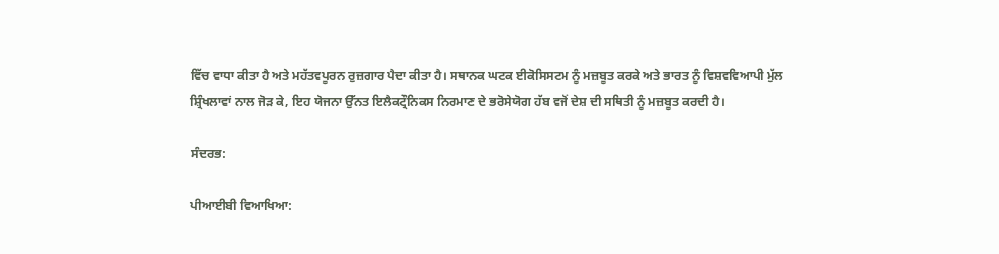ਵਿੱਚ ਵਾਧਾ ਕੀਤਾ ਹੈ ਅਤੇ ਮਹੱਤਵਪੂਰਨ ਰੁਜ਼ਗਾਰ ਪੈਦਾ ਕੀਤਾ ਹੈ। ਸਥਾਨਕ ਘਟਕ ਈਕੋਸਿਸਟਮ ਨੂੰ ਮਜ਼ਬੂਤ ਕਰਕੇ ਅਤੇ ਭਾਰਤ ਨੂੰ ਵਿਸ਼ਵਵਿਆਪੀ ਮੁੱਲ ਸ਼੍ਰਿੰਖਲਾਵਾਂ ਨਾਲ ਜੋੜ ਕੇ, ਇਹ ਯੋਜਨਾ ਉੱਨਤ ਇਲੈਕਟ੍ਰੌਨਿਕਸ ਨਿਰਮਾਣ ਦੇ ਭਰੋਸੇਯੋਗ ਹੱਬ ਵਜੋਂ ਦੇਸ਼ ਦੀ ਸਥਿਤੀ ਨੂੰ ਮਜ਼ਬੂਤ ਕਰਦੀ ਹੈ।

ਸੰਦਰਭ:

ਪੀਆਈਬੀ ਵਿਆਖਿਆ: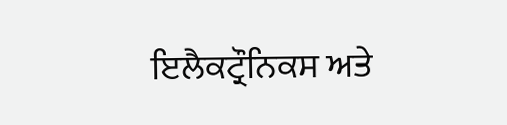ਇਲੈਕਟ੍ਰੌਨਿਕਸ ਅਤੇ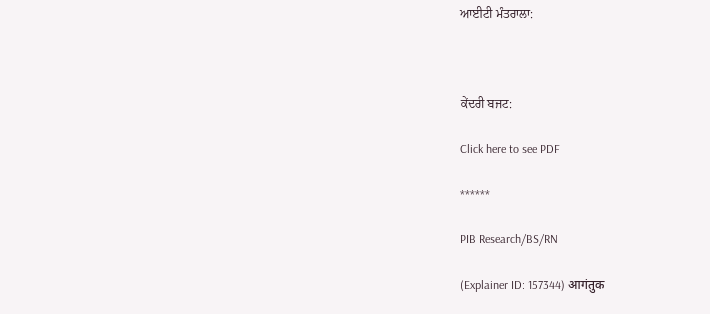ਆਈਟੀ ਮੰਤਰਾਲਾ:



ਕੇਂਦਰੀ ਬਜਟ:

Click here to see PDF

******

PIB Research/BS/RN

(Explainer ID: 157344) आगंतुक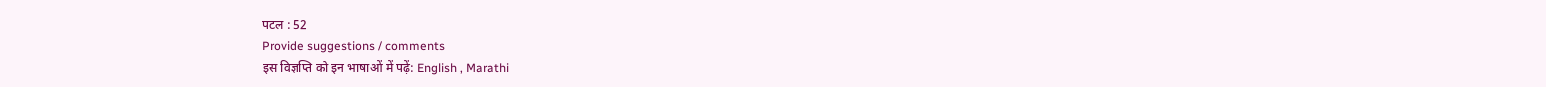पटल : 52
Provide suggestions / comments
इस विज्ञप्ति को इन भाषाओं में पढ़ें: English , Marathi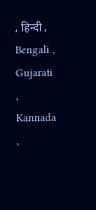, हिन्दी , Bengali , Gujarati , Kannada ,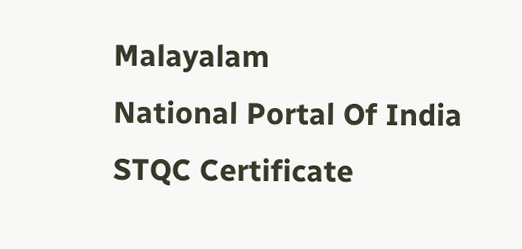Malayalam
National Portal Of India
STQC Certificate